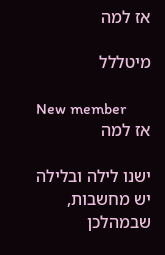אז למה

מיטללל

New member
אז למה

ישנו לילה ובלילה יש מחשבות, שבמהלכן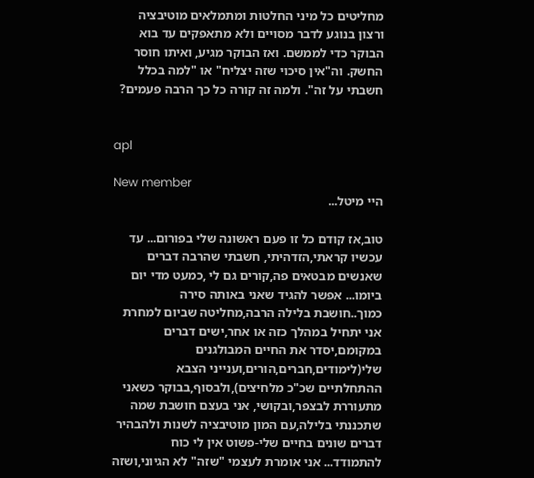מחליטים כל מיני החלטות ומתמלאים מוטיבציה ורצון בנוגע לדבר מסויים ולא מתאפקים עד בוא הבוקר כדי לממשם. ואז הבוקר מגיע, ואיתו חוסר החשק. וה"אין סיכוי שזה יצליח" או "למה בכלל חשבתי על זה". ולמה זה קורה כל כך הרבה פעמים?


apl

New member
היי מיטל...

טוב,אז קודם כל זו פעם ראשונה שלי בפורום... עד עכשיו קראתי,הזדהיתי, חשבתי שהרבה דברים שאנשים מבטאים פה,קורים גם לי ,כמעט מדי יום ביומו... אפשר להגיד שאני באותה סירה כמוך..חושבת בלילה הרבה,מחליטה שביום למחרת אני יתחיל במהלך כזה או אחר,ישים דברים במקומם,יסדר את החיים המבולגנים שלי(לימודים,חברים,הורים,וענייני הצבא ההתחלתיים שכ"כ מלחיצים),ולבסוף,בבוקר כשאני מתעוררת לבצפר,ובקושי, אני בעצם חושבת שמה שתכננתי בלילה,עם המון מוטיבציה לשנות ולהבהיר דברים שונים בחיים שלי-פשוט אין לי כוח להתמודד... אני אומרת לעצמי "שזה" לא הגיוני,ושזה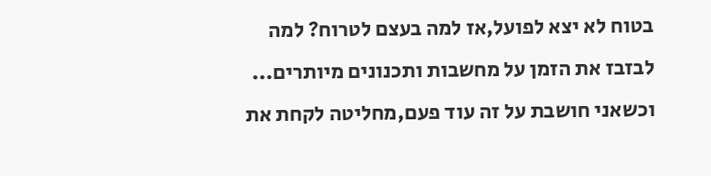בטוח לא יצא לפועל,אז למה בעצם לטרוח? למה לבזבז את הזמן על מחשבות ותכנונים מיותרים... וכשאני חושבת על זה עוד פעם,מחליטה לקחת את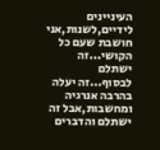העיניינים לידיים,לשנות,אני חושבת שעם כל הקושי...זה ישתלם לבסוף...זה יעלה בהרבה אנרגיה ומחשבות,אבל זה ישתלם והדברים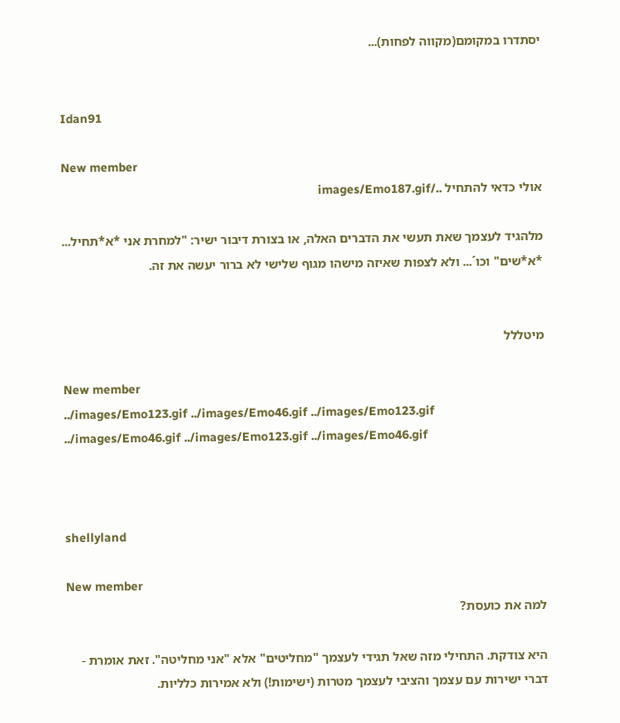יסתדרו במקומם(מקווה לפחות)...


Idan91

New member
אולי כדאי להתחיל ../images/Emo187.gif

מלהגיד לעצמך שאת תעשי את הדברים האלה, או בצורת דיבור ישיר: "למחרת אני *א*תחיל... *א*שים" וכו´... ולא לצפות שאיזה מישהו מגוף שלישי לא ברור יעשה את זה.


מיטללל

New member
../images/Emo123.gif ../images/Emo46.gif ../images/Emo123.gif ../images/Emo46.gif ../images/Emo123.gif ../images/Emo46.gif



shellyland

New member
למה את כועסת?

היא צודקת. התחילי מזה שאל תגידי לעצמך "מחליטים" אלא "אני מחליטה". זאת אומרת - דברי ישירות עם עצמך והציבי לעצמך מטרות (ישימות!) ולא אמירות כלליות.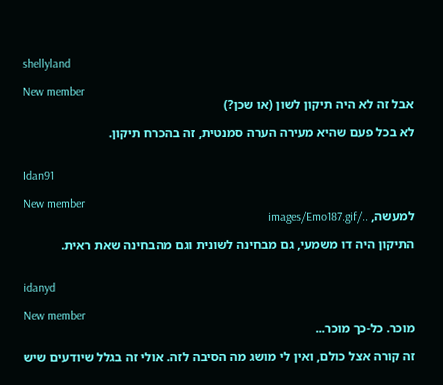shellyland

New member
אבל זה לא היה תיקון לשון (או שכן?)

לא בכל פעם שהיא מעירה הערה סמנטית, זה בהכרח תיקון.


Idan91

New member
למעשה, ../images/Emo187.gif

התיקון היה דו משמעי, גם מבחינה לשונית וגם מהבחינה שאת ראית.


idanyd

New member
מוכר. כל-כך מוכר...

זה קורה אצל כולם, ואין לי מושג מה הסיבה לזה. אולי זה בגלל שיודעים שיש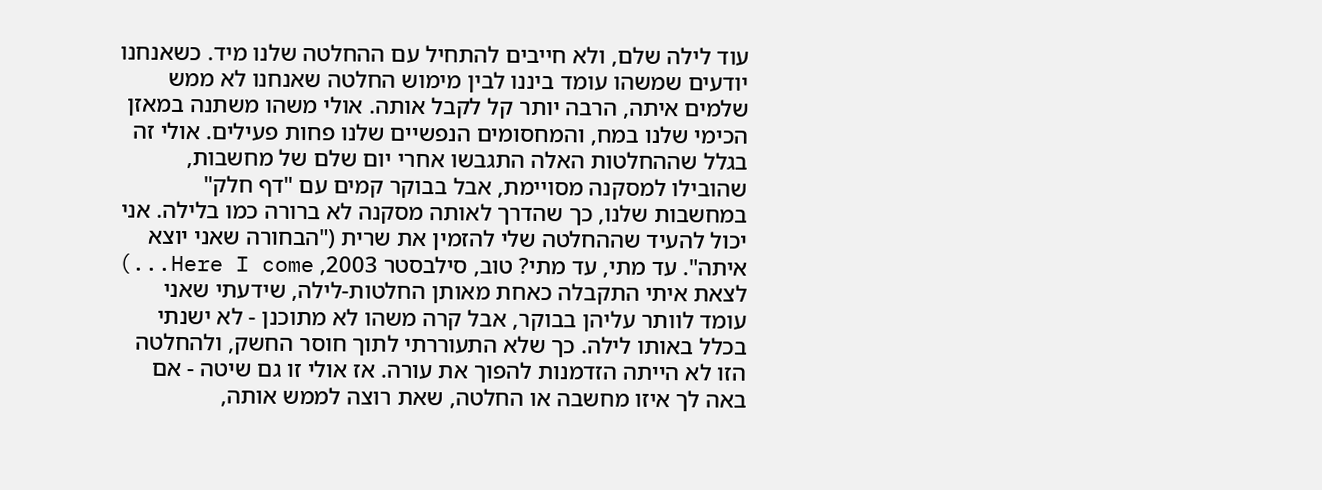עוד לילה שלם, ולא חייבים להתחיל עם ההחלטה שלנו מיד. כשאנחנו יודעים שמשהו עומד ביננו לבין מימוש החלטה שאנחנו לא ממש שלמים איתה, הרבה יותר קל לקבל אותה. אולי משהו משתנה במאזן הכימי שלנו במח, והמחסומים הנפשיים שלנו פחות פעילים. אולי זה בגלל שההחלטות האלה התגבשו אחרי יום שלם של מחשבות, שהובילו למסקנה מסויימת, אבל בבוקר קמים עם "דף חלק" במחשבות שלנו, כך שהדרך לאותה מסקנה לא ברורה כמו בלילה. אני יכול להעיד שההחלטה שלי להזמין את שרית ("הבחורה שאני יוצא איתה". עד מתי, עד מתי? טוב, סילבסטר 2003, Here I come...) לצאת איתי התקבלה כאחת מאותן החלטות-לילה, שידעתי שאני עומד לוותר עליהן בבוקר, אבל קרה משהו לא מתוכנן - לא ישנתי בכלל באותו לילה. כך שלא התעוררתי לתוך חוסר החשק, ולהחלטה הזו לא הייתה הזדמנות להפוך את עורה. אז אולי זו גם שיטה - אם באה לך איזו מחשבה או החלטה, שאת רוצה לממש אותה,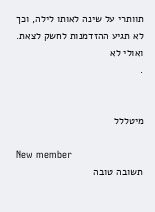תוותרי על שינה לאותו לילה, וכך לא תגיע ההזדמנות לחשק לצאת. ואולי לא
.


מיטללל

New member
תשובה טובה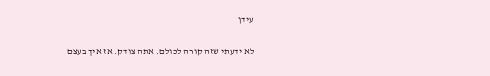עידן

לא ידעתי שזה קורה לכולם. אתה צודק. אז איך בעצם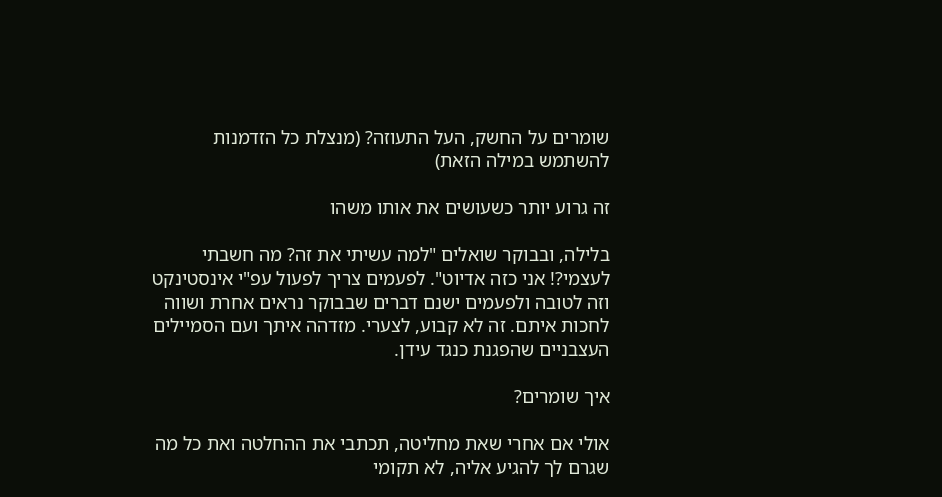שומרים על החשק, העל התעוזה? (מנצלת כל הזדמנות להשתמש במילה הזאת)

זה גרוע יותר כשעושים את אותו משהו

בלילה, ובבוקר שואלים "למה עשיתי את זה? מה חשבתי לעצמי?! אני כזה אדיוט". לפעמים צריך לפעול עפ"י אינסטינקט וזה לטובה ולפעמים ישנם דברים שבבוקר נראים אחרת ושווה לחכות איתם. זה לא קבוע, לצערי. מזדהה איתך ועם הסמיילים העצבניים שהפגנת כנגד עידן.

איך שומרים?

אולי אם אחרי שאת מחליטה, תכתבי את ההחלטה ואת כל מה שגרם לך להגיע אליה, לא תקומי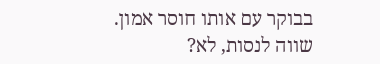בבוקר עם אותו חוסר אמון. שווה לנסות, לא?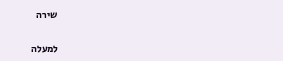שירה

למעלה